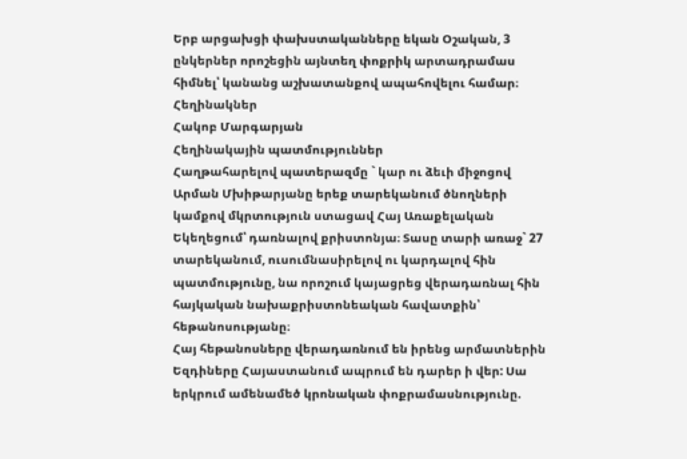Երբ արցախցի փախստականները եկան Օշական, 3 ընկերներ որոշեցին այնտեղ փոքրիկ արտադրամաս հիմնել՝ կանանց աշխատանքով ապահովելու համար։
Հեղինակներ
Հակոբ Մարգարյան
Հեղինակային պատմություններ
Հաղթահարելով պատերազմը ` կար ու ձեւի միջոցով
Արման Մխիթարյանը երեք տարեկանում ծնողների կամքով մկրտություն ստացավ Հայ Առաքելական Եկեղեցում՝ դառնալով քրիստոնյա։ Տասը տարի առաջ` 27 տարեկանում, ուսումնասիրելով ու կարդալով հին պատմությունը, նա որոշում կայացրեց վերադառնալ հին հայկական նախաքրիստոնեական հավատքին՝ հեթանոսությանը։
Հայ հեթանոսները վերադառնում են իրենց արմատներին
Եզդիները Հայաստանում ապրում են դարեր ի վեր: Սա երկրում ամենամեծ կրոնական փոքրամասնությունը.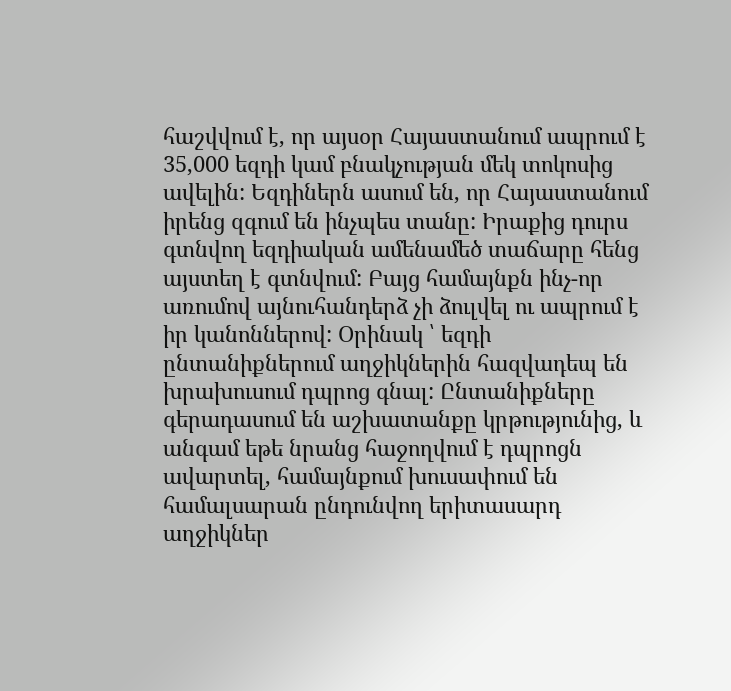հաշվվում է, որ այսօր Հայաստանում ապրում է 35,000 եզդի կամ բնակչության մեկ տոկոսից ավելին: Եզդիներն ասում են, որ Հայաստանում իրենց զգում են ինչպես տանը: Իրաքից դուրս գտնվող եզդիական ամենամեծ տաճարը հենց այստեղ է գտնվում: Բայց համայնքն ինչ-որ առումով այնուհանդերձ չի ձուլվել ու ապրում է իր կանոններով: Օրինակ ՝ եզդի ընտանիքներում աղջիկներին հազվադեպ են խրախուսում դպրոց գնալ: Ընտանիքները գերադասում են աշխատանքը կրթությունից, և անգամ եթե նրանց հաջողվում է դպրոցն ավարտել, համայնքում խուսափում են համալսարան ընդունվող երիտասարդ աղջիկներ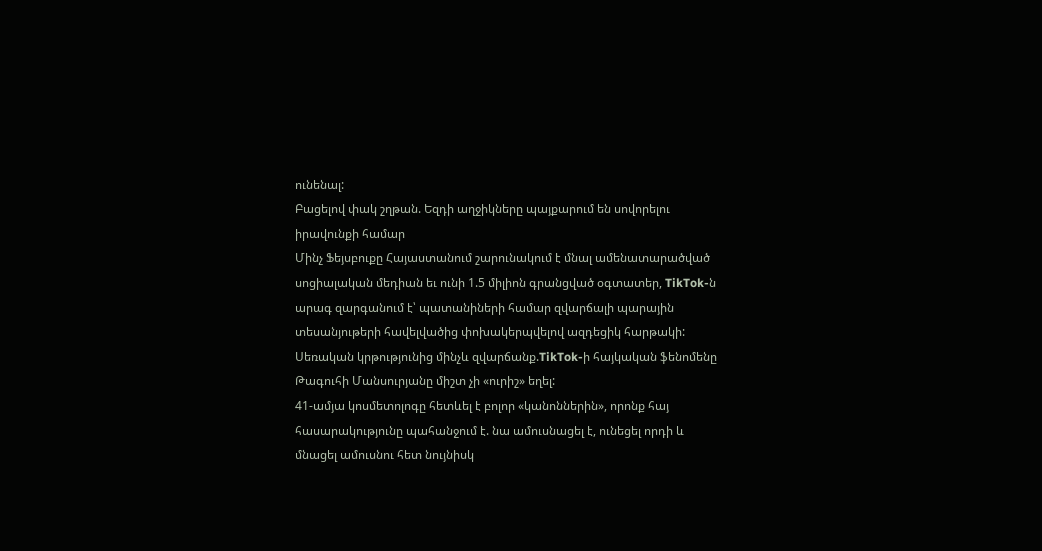ունենալ:
Բացելով փակ շղթան. Եզդի աղջիկները պայքարում են սովորելու իրավունքի համար
Մինչ Ֆեյսբուքը Հայաստանում շարունակում է մնալ ամենատարածված սոցիալական մեդիան եւ ունի 1.5 միլիոն գրանցված օգտատեր, TikTok-ն արագ զարգանում է՝ պատանիների համար զվարճալի պարային տեսանյութերի հավելվածից փոխակերպվելով ազդեցիկ հարթակի:
Սեռական կրթությունից մինչև զվարճանք.TikTok-ի հայկական ֆենոմենը
Թագուհի Մանսուրյանը միշտ չի «ուրիշ» եղել:
41-ամյա կոսմետոլոգը հետևել է բոլոր «կանոններին», որոնք հայ հասարակությունը պահանջում է. նա ամուսնացել է, ունեցել որդի և մնացել ամուսնու հետ նույնիսկ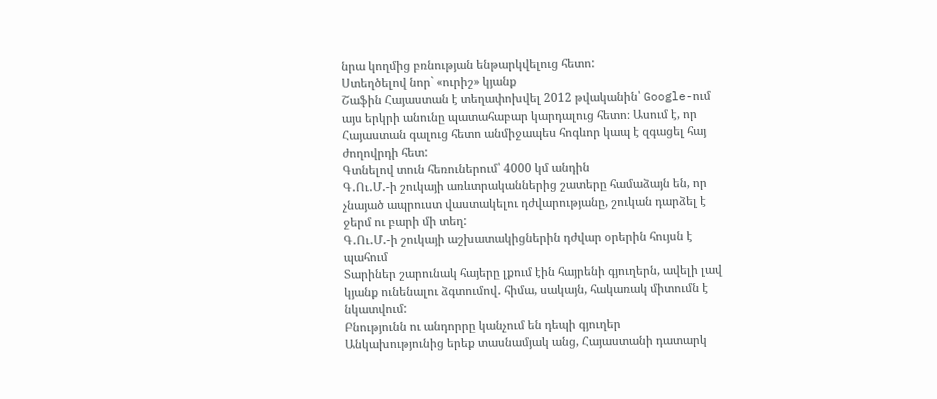նրա կողմից բռնության ենթարկվելուց հետո:
Ստեղծելով նոր` «ուրիշ» կյանք
Շաֆին Հայաստան է տեղափոխվել 2012 թվականին՝ Google-ում այս երկրի անունը պատահաբար կարդալուց հետո։ Ասում է, որ Հայաստան գալուց հետո անմիջապես հոգևոր կապ է զգացել հայ ժողովրդի հետ:
Գտնելով տուն հեռուներում՝ 4000 կմ անդին
Գ․Ու․Մ․-ի շուկայի առևտրականներից շատերը համաձայն են, որ չնայած ապրուստ վաստակելու դժվարությանը, շուկան դարձել է ջերմ ու բարի մի տեղ:
Գ․Ու․Մ․-ի շուկայի աշխատակիցներին դժվար օրերին հույսն է պահում
Տարիներ շարունակ հայերը լքում էին հայրենի գյուղերն, ավելի լավ կյանք ունենալու ձգտումով․ հիմա, սակայն, հակառակ միտումն է նկատվում:
Բնությունն ու անդորրը կանչում են դեպի գյուղեր
Անկախությունից երեք տասնամյակ անց, Հայաստանի դատարկ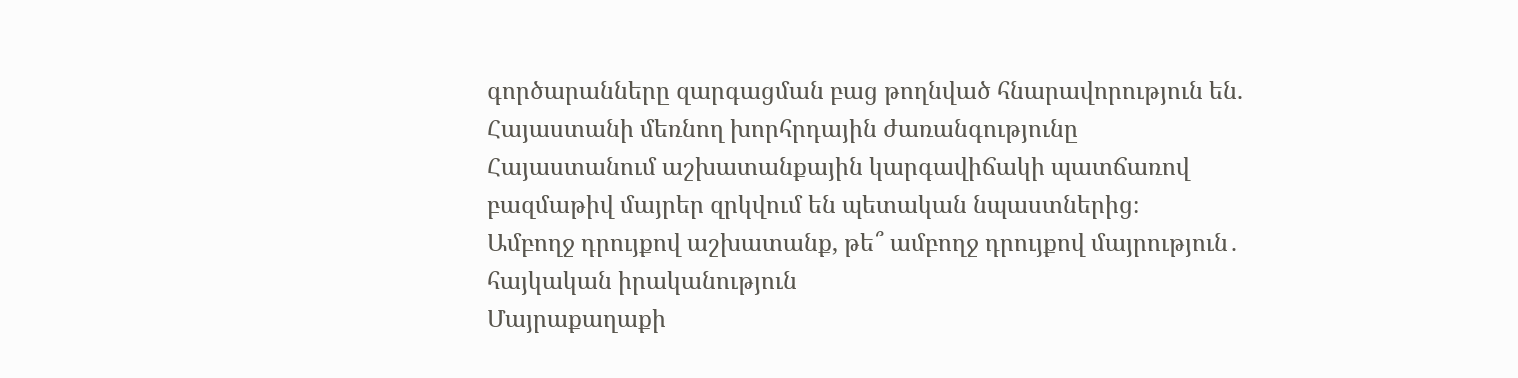գործարանները զարգացման բաց թողնված հնարավորություն են.
Հայաստանի մեռնող խորհրդային ժառանգությունը
Հայաստանում աշխատանքային կարգավիճակի պատճառով բազմաթիվ մայրեր զրկվում են պետական նպաստներից։
Ամբողջ դրույքով աշխատանք, թե՞ ամբողջ դրույքով մայրություն․ հայկական իրականություն
Մայրաքաղաքի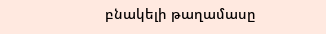բնակելի թաղամասը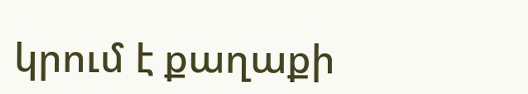կրում է քաղաքի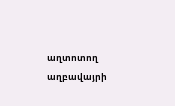աղտոտող աղբավայրի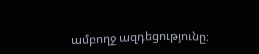ամբողջ ազդեցությունը։